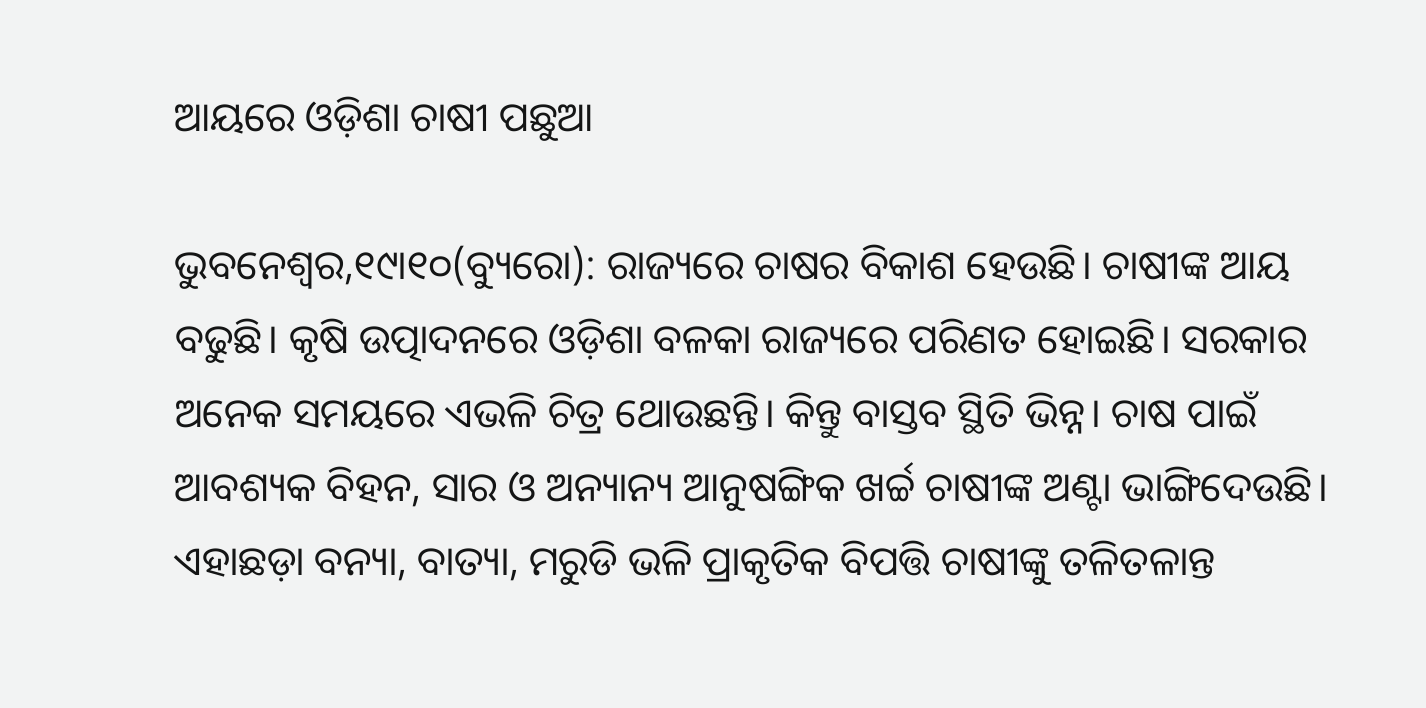ଆୟରେ ଓଡ଼ିଶା ଚାଷୀ ପଛୁଆ

ଭୁବନେଶ୍ୱର,୧୯ା୧୦(ବ୍ୟୁରୋ): ରାଜ୍ୟରେ ଚାଷର ବିକାଶ ହେଉଛି। ଚାଷୀଙ୍କ ଆୟ ବଢୁଛି। କୃଷି ଉତ୍ପାଦନରେ ଓଡ଼ିଶା ବଳକା ରାଜ୍ୟରେ ପରିଣତ ହୋଇଛି। ସରକାର ଅନେକ ସମୟରେ ଏଭଳି ଚିତ୍ର ଥୋଉଛନ୍ତି। କିନ୍ତୁ ବାସ୍ତବ ସ୍ଥିତି ଭିନ୍ନ। ଚାଷ ପାଇଁ ଆବଶ୍ୟକ ବିହନ, ସାର ଓ ଅନ୍ୟାନ୍ୟ ଆନୁଷଙ୍ଗିକ ଖର୍ଚ୍ଚ ଚାଷୀଙ୍କ ଅଣ୍ଟା ଭାଙ୍ଗିଦେଉଛି। ଏହାଛଡ଼ା ବନ୍ୟା, ବାତ୍ୟା, ମରୁଡି ଭଳି ପ୍ରାକୃତିକ ବିପତ୍ତି ଚାଷୀଙ୍କୁ ତଳିତଳାନ୍ତ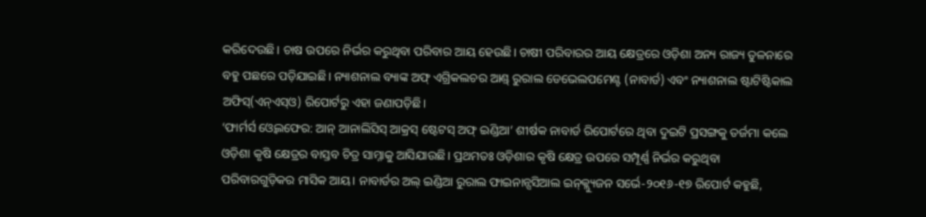କରିଦେଉଛି। ଚାଷ ଉପରେ ନିର୍ଭର କରୁଥିବା ପରିବାର ଆୟ ହେଉଛି। ଚାଷୀ ପରିବାରର ଆୟ କ୍ଷେତ୍ରରେ ଓଡ଼ିଶା ଅନ୍ୟ ରାଜ୍ୟ ତୁଳନାରେ ବହୁ ପଛରେ ପଡ଼ିଯାଇଛି। ନ୍ୟାଶନାଲ ବ୍ୟାଙ୍କ ଅଫ୍‌ ଏଗ୍ରିକଲଚର ଆଣ୍ଡ୍‌ ରୁରାଲ ଡେଭେଲପମେଣ୍ଟ (ନାବାର୍ଡ) ଏବଂ ନ୍ୟାଶନାଲ ଷ୍ଟାଟିଷ୍ଟିକାଲ ଅଫିସ୍‌(ଏନ୍‌ଏସ୍‌ଓ) ରିପୋର୍ଟରୁ ଏହା ଜଣାପଡ଼ିଛି।
‘ଫାର୍ମର୍ସ ଓ୍ବେଲଫେର: ଆନ୍‌ ଆନାଲିସିସ୍‌ ଆକ୍ରସ୍‌ ଷ୍ଟେଟସ୍‌ ଅଫ୍‌ ଇଣ୍ଡିଆ’ ଶୀର୍ଷକ ନାବାର୍ଡ ରିପୋର୍ଟରେ ଥିବା ଦୁଇଟି ପ୍ରସଙ୍ଗକୁ ତର୍ଜମା କଲେ ଓଡ଼ିଶା କୃଷି କ୍ଷେତ୍ରର ବାସ୍ତବ ଚିତ୍ର ସାମ୍ନାକୁ ଆସିଯାଉଛି। ପ୍ରଥମତଃ ଓଡ଼ିଶାର କୃଷି କ୍ଷେତ୍ର ଉପରେ ସମ୍ପୂର୍ଣ୍ଣ ନିର୍ଭର କରୁଥିବା ପରିବାରଗୁଡ଼ିକର ମାସିକ ଆୟ। ନାବାର୍ଡର ଅଲ୍‌ ଇଣ୍ଡିଆ ରୁରାଲ ଫାଇନାନ୍ସସିଆଲ ଇନ୍‌କ୍ଲ୍ୟୁଜନ ସର୍ଭେ-୨୦୧୬-୧୭ ରିପୋର୍ଟ କହୁଛି,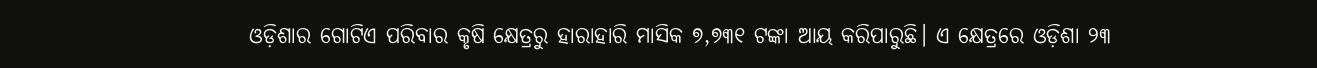ଓଡ଼ିଶାର ଗୋଟିଏ ପରିବାର କୃଷି କ୍ଷେତ୍ରରୁ ହାରାହାରି ମାସିକ ୭,୭୩୧ ଟଙ୍କା ଆୟ କରିପାରୁଛି। ଏ କ୍ଷେତ୍ରରେ ଓଡ଼ିଶା ୨୩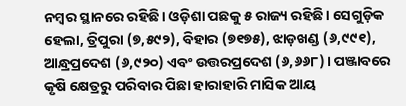ନମ୍ବର ସ୍ଥାନରେ ରହିଛି। ଓଡ଼ିଶା ପଛକୁ ୫ ରାଜ୍ୟ ରହିଛି। ସେଗୁଡ଼ିକ ହେଲା, ତ୍ରିପୁରା (୭,୫୯୨), ବିହାର (୭୧୭୫), ଝାଡ଼ଖଣ୍ଡ (୬,୯୯୧), ଆନ୍ଧ୍ରପ୍ରଦେଶ (୬,୯୨୦) ଏବଂ ଉତ୍ତରପ୍ରଦେଶ (୬,୬୬୮)। ପଞ୍ଜାବରେ କୃଷି କ୍ଷେତ୍ରରୁ ପରିବାର ପିଛା ହାରାହାରି ମାସିକ ଆୟ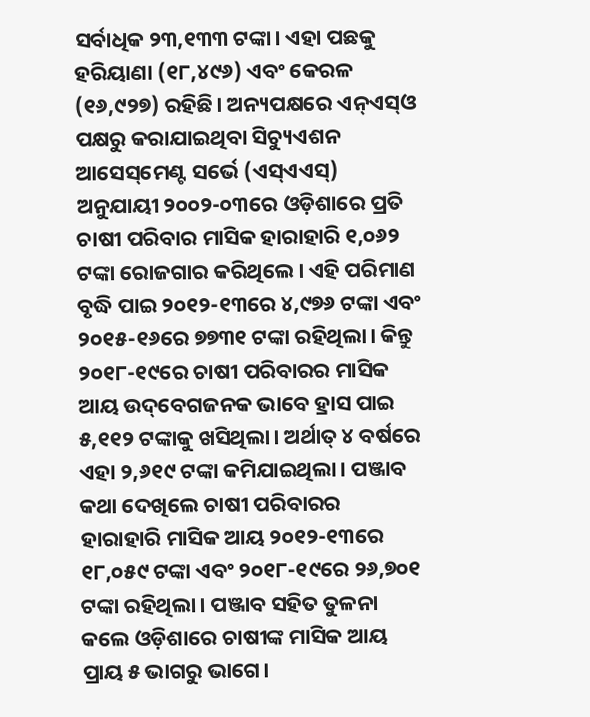ସର୍ବାଧିକ ୨୩,୧୩୩ ଟଙ୍କା। ଏହା ପଛକୁ ହରିୟାଣା (୧୮,୪୯୬) ଏବଂ କେରଳ (୧୬,୯୨୭) ରହିଛି। ଅନ୍ୟପକ୍ଷରେ ଏନ୍‌ଏସ୍‌ଓ ପକ୍ଷରୁ କରାଯାଇଥିବା ସିଚ୍ୟୁଏଶନ ଆସେସ୍‌ମେଣ୍ଟ ସର୍ଭେ (ଏସ୍‌ଏଏସ୍‌) ଅନୁଯାୟୀ ୨୦୦୨-୦୩ରେ ଓଡ଼ିଶାରେ ପ୍ରତି ଚାଷୀ ପରିବାର ମାସିକ ହାରାହାରି ୧,୦୬୨ ଟଙ୍କା ରୋଜଗାର କରିଥିଲେ। ଏହି ପରିମାଣ ବୃଦ୍ଧି ପାଇ ୨୦୧୨-୧୩ରେ ୪,୯୭୬ ଟଙ୍କା ଏବଂ ୨୦୧୫-୧୬ରେ ୭୭୩୧ ଟଙ୍କା ରହିଥିଲା। କିନ୍ତୁ ୨୦୧୮-୧୯ରେ ଚାଷୀ ପରିବାରର ମାସିକ ଆୟ ଉଦ୍‌ବେଗଜନକ ଭାବେ ହ୍ରାସ ପାଇ ୫,୧୧୨ ଟଙ୍କାକୁ ଖସିଥିଲା। ଅର୍ଥାତ୍‌ ୪ ବର୍ଷରେ ଏହା ୨,୬୧୯ ଟଙ୍କା କମିଯାଇଥିଲା। ପଞ୍ଜାବ କଥା ଦେଖିଲେ ଚାଷୀ ପରିବାରର ହାରାହାରି ମାସିକ ଆୟ ୨୦୧୨-୧୩ରେ ୧୮,୦୫୯ ଟଙ୍କା ଏବଂ ୨୦୧୮-୧୯ରେ ୨୬,୭୦୧ ଟଙ୍କା ରହିଥିଲା। ପଞ୍ଜାବ ସହିତ ତୁଳନା କଲେ ଓଡ଼ିଶାରେ ଚାଷୀଙ୍କ ମାସିକ ଆୟ ପ୍ରାୟ ୫ ଭାଗରୁ ଭାଗେ।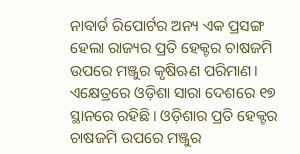ନାବାର୍ଡ ରିପୋର୍ଟର ଅନ୍ୟ ଏକ ପ୍ରସଙ୍ଗ ହେଲା ରାଜ୍ୟର ପ୍ରତି ହେକ୍ଟର ଚାଷଜମି ଉପରେ ମଞ୍ଜୁର କୃଷିଋଣ ପରିମାଣ। ଏକ୍ଷେତ୍ରରେ ଓଡ଼ିଶା ସାରା ଦେଶରେ ୧୭ ସ୍ଥାନରେ ରହିଛି। ଓଡ଼ିଶାର ପ୍ରତି ହେକ୍ଟର ଚାଷଜମି ଉପରେ ମଞ୍ଜୁର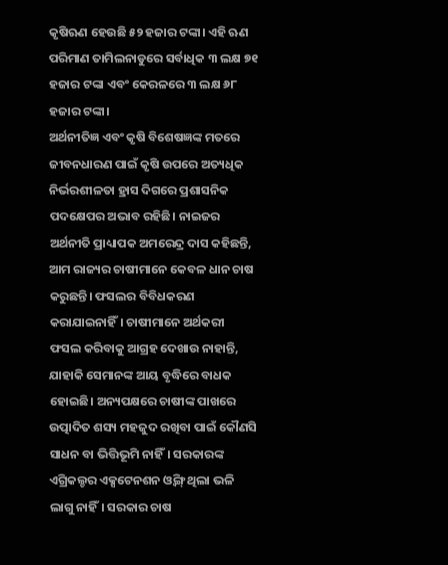କୃଷିଋଣ ହେଉଛି ୫୨ ହଜାର ଟଙ୍କା। ଏହି ଋଣ ପରିମାଣ ତାମିଲନାଡୁରେ ସର୍ବାଧିକ ୩ ଲକ୍ଷ ୭୧ ହଜାର ଟଙ୍କା ଏବଂ କେରଳରେ ୩ ଲକ୍ଷ ୬୮ ହଜାର ଟଙ୍କା।
ଅର୍ଥନୀତିଜ୍ଞ ଏବଂ କୃଷି ବିଶେଷଜ୍ଞଙ୍କ ମତରେ ଜୀବନଧାରଣ ପାଇଁ କୃଷି ଉପରେ ଅତ୍ୟଧିକ ନିର୍ଭରଶୀଳତା ହ୍ରାସ ଦିଗରେ ପ୍ରଶାସନିକ ପଦକ୍ଷେପର ଅଭାବ ରହିଛି। ନାଇଜର ଅର୍ଥନୀତି ପ୍ରାଧ୍ୟାପକ ଅମରେନ୍ଦ୍ର ଦାସ କହିଛନ୍ତି, ଆମ ରାଜ୍ୟର ଚାଷୀମାନେ କେବଳ ଧାନ ଚାଷ କରୁଛନ୍ତି। ଫସଲର ବିବିଧକରଣ କରାଯାଇନାହିଁ। ଚାଷୀମାନେ ଅର୍ଥକରୀ ଫସଲ କରିବାକୁ ଆଗ୍ରହ ଦେଖାଉ ନାହାନ୍ତି, ଯାହାକି ସେମାନଙ୍କ ଆୟ ବୃଦ୍ଧିରେ ବାଧକ ହୋଇଛି। ଅନ୍ୟପକ୍ଷରେ ଚାଷୀଙ୍କ ପାଖରେ ଉତ୍ପାଦିତ ଶସ୍ୟ ମହଜୁଦ ରଖିବା ପାଇଁ କୌଣସି ସାଧନ ବା ଭିତ୍ତିଭୂମି ନାହିଁ। ସରକାରଙ୍କ ଏଗ୍ରିକଲ୍ଚର ଏକ୍ସଟେନଶନ ଓ୍ବିଙ୍ଗ୍‌ ଥିଲା ଭଳି ଲାଗୁ ନାହିଁ। ସରକାର ଚାଷ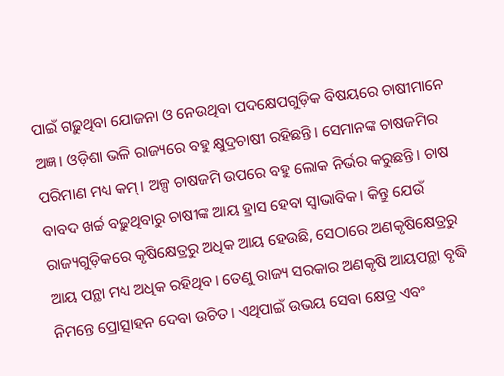ପାଇଁ ଗଢ଼ୁଥିବା ଯୋଜନା ଓ ନେଉଥିବା ପଦକ୍ଷେପଗୁଡ଼ିକ ବିଷୟରେ ଚାଷୀମାନେ ଅଜ୍ଞ। ଓଡ଼ିଶା ଭଳି ରାଜ୍ୟରେ ବହୁ କ୍ଷୁଦ୍ରଚାଷୀ ରହିଛନ୍ତି। ସେମାନଙ୍କ ଚାଷଜମିର ପରିମାଣ ମଧ୍ୟ କମ୍‌। ଅଳ୍ପ ଚାଷଜମି ଉପରେ ବହୁ ଲୋକ ନିର୍ଭର କରୁଛନ୍ତି। ଚାଷ ବାବଦ ଖର୍ଚ୍ଚ ବଢ଼ୁଥିବାରୁ ଚାଷୀଙ୍କ ଆୟ ହ୍ରାସ ହେବା ସ୍ବାଭାବିକ। କିନ୍ତୁ ଯେଉଁ ରାଜ୍ୟଗୁଡ଼ିକରେ କୃଷିକ୍ଷେତ୍ରରୁ ଅଧିକ ଆୟ ହେଉଛି, ସେଠାରେ ଅଣକୃଷିକ୍ଷେତ୍ରରୁ ଆୟ ପନ୍ଥା ମଧ୍ୟ ଅଧିକ ରହିଥିବ। ତେଣୁ ରାଜ୍ୟ ସରକାର ଅଣକୃଷି ଆୟପନ୍ଥା ବୃଦ୍ଧି ନିମନ୍ତେ ପ୍ରୋତ୍ସାହନ ଦେବା ଉଚିତ। ଏଥିପାଇଁ ଉଭୟ ସେବା କ୍ଷେତ୍ର ଏବଂ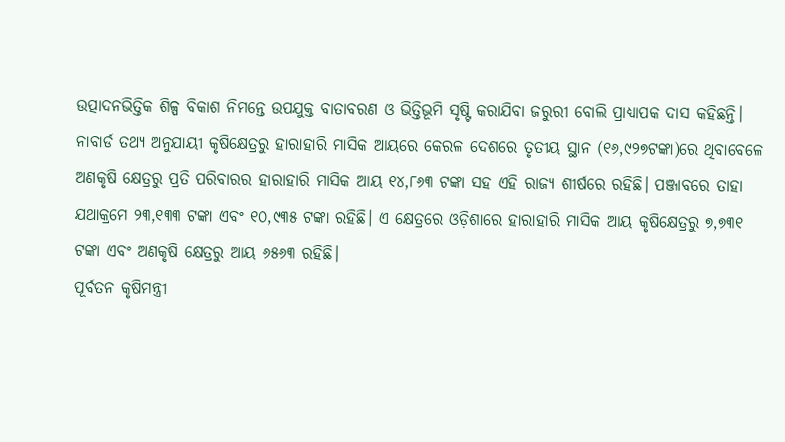ଉତ୍ପାଦନଭିତ୍ତିକ ଶିଳ୍ପ ବିକାଶ ନିମନ୍ତେ ଉପଯୁକ୍ତ ବାତାବରଣ ଓ ଭିତ୍ତିଭୂମି ସୃଷ୍ଟି କରାଯିବା ଜରୁରୀ ବୋଲି ପ୍ରାଧ୍ୟାପକ ଦାସ କହିଛନ୍ତି।
ନାବାର୍ଡ ତଥ୍ୟ ଅନୁଯାୟୀ କୃଷିକ୍ଷେତ୍ରରୁ ହାରାହାରି ମାସିକ ଆୟରେ କେରଳ ଦେଶରେ ତୃତୀୟ ସ୍ଥାନ (୧୬,୯୨୭ଟଙ୍କା)ରେ ଥିବାବେଳେ ଅଣକୃଷି କ୍ଷେତ୍ରରୁ ପ୍ରତି ପରିବାରର ହାରାହାରି ମାସିକ ଆୟ ୧୪,୮୬୩ ଟଙ୍କା ସହ ଏହି ରାଜ୍ୟ ଶୀର୍ଷରେ ରହିଛି। ପଞ୍ଜାବରେ ତାହା ଯଥାକ୍ରମେ ୨୩,୧୩୩ ଟଙ୍କା ଏବଂ ୧୦,୯୩୫ ଟଙ୍କା ରହିଛି। ଏ କ୍ଷେତ୍ରରେ ଓଡ଼ିଶାରେ ହାରାହାରି ମାସିକ ଆୟ କୃଷିକ୍ଷେତ୍ରରୁ ୭,୭୩୧ ଟଙ୍କା ଏବଂ ଅଣକୃଷି କ୍ଷେତ୍ରରୁ ଆୟ ୬୫୬୩ ରହିଛି।
ପୂର୍ବତନ କୃଷିମନ୍ତ୍ରୀ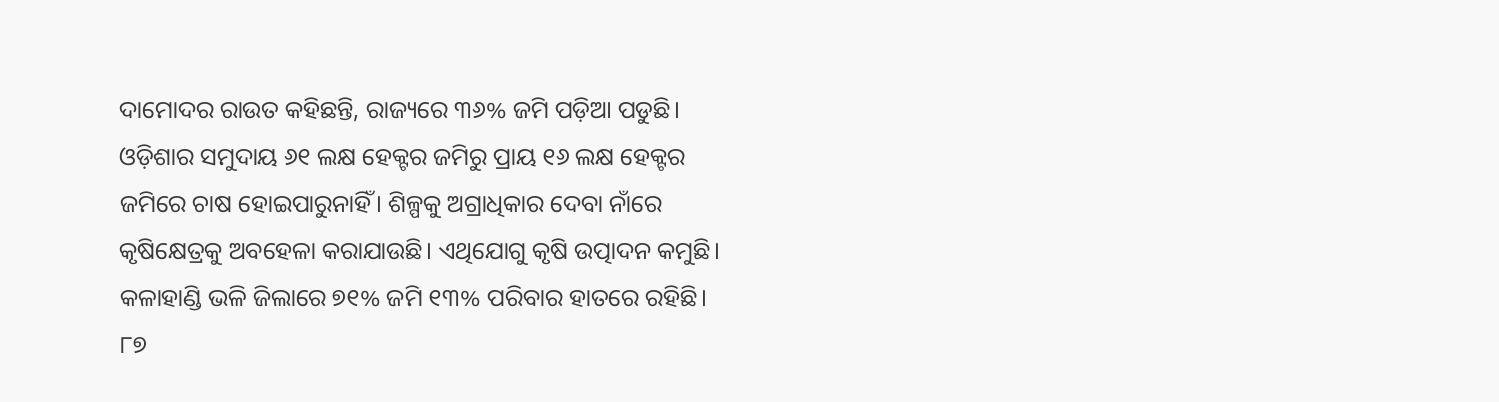ଦାମୋଦର ରାଉତ କହିଛନ୍ତି, ରାଜ୍ୟରେ ୩୬% ଜମି ପଡ଼ିଆ ପଡୁଛି। ଓଡ଼ିଶାର ସମୁଦାୟ ୬୧ ଲକ୍ଷ ହେକ୍ଟର ଜମିରୁ ପ୍ରାୟ ୧୬ ଲକ୍ଷ ହେକ୍ଟର ଜମିରେ ଚାଷ ହୋଇପାରୁନାହିଁ। ଶିଳ୍ପକୁ ଅଗ୍ରାଧିକାର ଦେବା ନାଁରେ କୃଷିକ୍ଷେତ୍ରକୁ ଅବହେଳା କରାଯାଉଛି। ଏଥିଯୋଗୁ କୃଷି ଉତ୍ପାଦନ କମୁଛି। କଳାହାଣ୍ଡି ଭଳି ଜିଲାରେ ୭୧% ଜମି ୧୩% ପରିବାର ହାତରେ ରହିଛି। ୮୭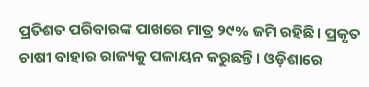ପ୍ରତିଶତ ପରିବାରଙ୍କ ପାଖରେ ମାତ୍ର ୨୯% ଜମି ରହିଛି। ପ୍ରକୃତ ଚାଷୀ ବାହାର ରାଜ୍ୟକୁ ପଳାୟନ କରୁଛନ୍ତି। ଓଡ଼ିଶାରେ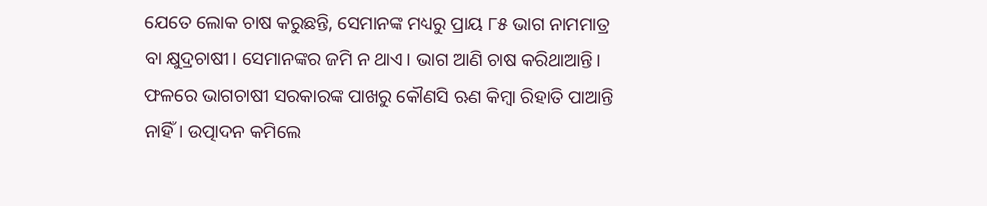ଯେତେ ଲୋକ ଚାଷ କରୁଛନ୍ତି, ସେମାନଙ୍କ ମଧ୍ୟରୁ ପ୍ରାୟ ୮୫ ଭାଗ ନାମମାତ୍ର ବା କ୍ଷୁଦ୍ରଚାଷୀ। ସେମାନଙ୍କର ଜମି ନ ଥାଏ। ଭାଗ ଆଣି ଚାଷ କରିଥାଆନ୍ତି। ଫଳରେ ଭାଗଚାଷୀ ସରକାରଙ୍କ ପାଖରୁ କୌଣସି ଋଣ କିମ୍ବା ରିହାତି ପାଆନ୍ତି ନାହିଁ। ଉତ୍ପାଦନ କମିଲେ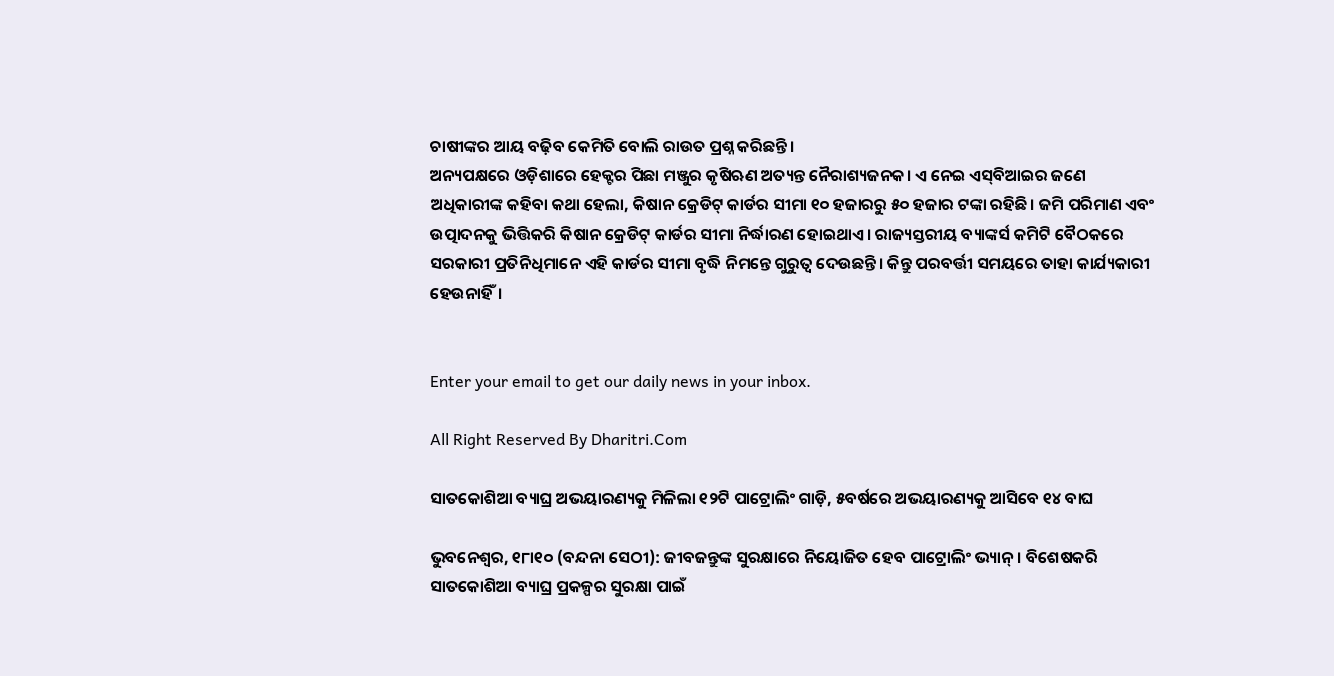ଚାଷୀଙ୍କର ଆୟ ବଢ଼ିବ କେମିତି ବୋଲି ରାଉତ ପ୍ରଶ୍ନ କରିଛନ୍ତି।
ଅନ୍ୟପକ୍ଷରେ ଓଡ଼ିଶାରେ ହେକ୍ଟର ପିଛା ମଞ୍ଜୁର କୃଷିଋଣ ଅତ୍ୟନ୍ତ ନୈରାଶ୍ୟଜନକ। ଏ ନେଇ ଏସ୍‌ବିଆଇର ଜଣେ ଅଧିକାରୀଙ୍କ କହିବା କଥା ହେଲା, କିଷାନ କ୍ରେଡିଟ୍‌ କାର୍ଡର ସୀମା ୧୦ ହଜାରରୁ ୫୦ ହଜାର ଟଙ୍କା ରହିଛି। ଜମି ପରିମାଣ ଏବଂ ଉତ୍ପାଦନକୁ ଭିତ୍ତିକରି କିଷାନ କ୍ରେଡିଟ୍‌ କାର୍ଡର ସୀମା ନିର୍ଦ୍ଧାରଣ ହୋଇଥାଏ। ରାଜ୍ୟସ୍ତରୀୟ ବ୍ୟାଙ୍କର୍ସ କମିଟି ବୈଠକରେ ସରକାରୀ ପ୍ରତିନିଧିମାନେ ଏହି କାର୍ଡର ସୀମା ବୃଦ୍ଧି ନିମନ୍ତେ ଗୁରୁତ୍ୱ ଦେଉଛନ୍ତି। କିନ୍ତୁ ପରବର୍ତ୍ତୀ ସମୟରେ ତାହା କାର୍ଯ୍ୟକାରୀ ହେଉନାହିଁ।


Enter your email to get our daily news in your inbox.

All Right Reserved By Dharitri.Com

ସାତକୋଶିଆ ବ୍ୟାଘ୍ର ଅଭୟାରଣ୍ୟକୁ ମିଳିଲା ୧୨ଟି ପାଟ୍ରୋଲିଂ ଗାଡ଼ି, ୫ବର୍ଷରେ ଅଭୟାରଣ୍ୟକୁ ଆସିବେ ୧୪ ବାଘ

ଭୁବନେଶ୍ୱର, ୧୮ା୧୦ (ବନ୍ଦନା ସେଠୀ): ଜୀବଜନ୍ତୁଙ୍କ ସୁରକ୍ଷାରେ ନିୟୋଜିତ ହେବ ପାଟ୍ରୋଲିଂ ଭ୍ୟାନ୍‌। ବିଶେଷକରି ସାତକୋଶିଆ ବ୍ୟାଘ୍ର ପ୍ରକଳ୍ପର ସୁରକ୍ଷା ପାଇଁ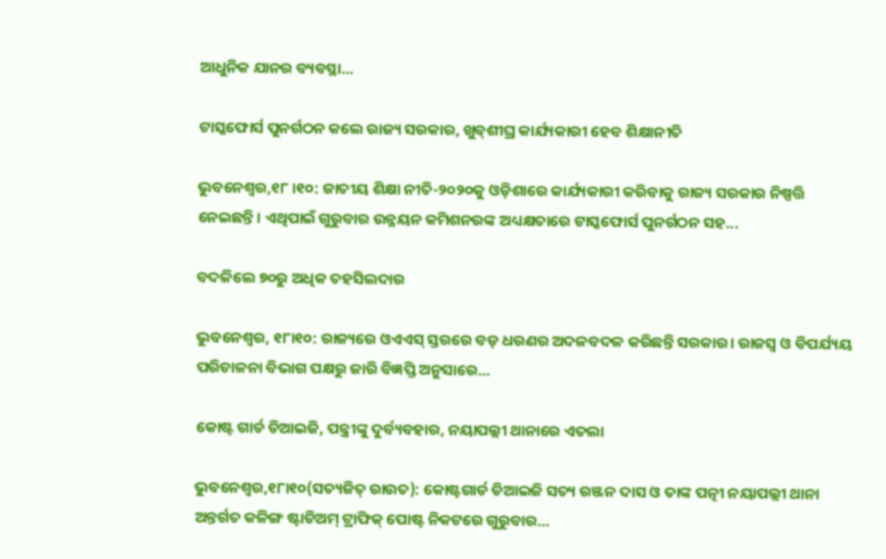ଆଧୁନିକ ଯାନର ବ୍ୟବସ୍ଥା...

ଟାସ୍କଫୋର୍ସ ପୁନର୍ଗଠନ କଲେ ରାଜ୍ୟ ସରକାର, ଖୁବ୍‌ଶୀଘ୍ର କାର୍ଯ୍ୟକାରୀ ହେବ ଶିକ୍ଷାନୀତି

ଭୁବନେଶ୍ୱର,୧୮।୧୦: ଜାତୀୟ ଶିକ୍ଷା ନୀତି-୨୦୨୦କୁ ଓଡ଼ିଶାରେ କାର୍ଯ୍ୟକାରୀ କରିବାକୁ ରାଜ୍ୟ ସରକାର ନିଷ୍ପତ୍ତି ନେଇଛନ୍ତି। ଏଥିପାଇଁ ଗୁରୁବାର ଉନ୍ନୟନ କମିଶନରଙ୍କ ଅଧ୍ୟକ୍ଷତାରେ ଟାସ୍କଫୋର୍ସ ପୁନର୍ଗଠନ ସହ...

ବଦଳିଲେ ୭୦ରୁ ଅଧିକ ତହସିଲଦାର

ଭୁବନେଶ୍ୱର, ୧୮ା୧୦: ରାଜ୍ୟରେ ଓଏଏସ୍ ସ୍ତରରେ ବଡ଼ ଧରଣର ଅଦଳବଦଳ କରିଛନ୍ତି ସରକାର। ରାଜସ୍ୱ ଓ ବିପର୍ଯ୍ୟୟ ପରିଚାଳନା ବିଭାଗ ପକ୍ଷରୁ ଜାରି ବିଜ୍ଞପ୍ତି ଅନୁସାରେ...

କୋଷ୍ଟ ଗାର୍ଡ ଡିଆଇଜି, ପନ୍ତ୍ରୀଙ୍କୁ ଦୁର୍ବ୍ୟବହାର, ନୟାପଲ୍ଲୀ ଥାନାରେ ଏତଲା

ଭୁବନେଶ୍ୱର,୧୮ା୧୦(ସତ୍ୟଜିତ୍‌ ରାଉତ): କୋଷ୍ଟଗାର୍ଡ ଡିଆଇଜି ସତ୍ୟ ରଞ୍ଜନ ଦାସ ଓ ତାଙ୍କ ପତ୍ନୀ ନୟାପଲ୍ଲୀ ଥାନା ଅନ୍ତର୍ଗତ କଳିଙ୍ଗ ଷ୍ଟାଡିଅମ୍‌ ଟ୍ରାଫିକ୍‌ ପୋଷ୍ଟ ନିକଟରେ ଗୁରୁବାର...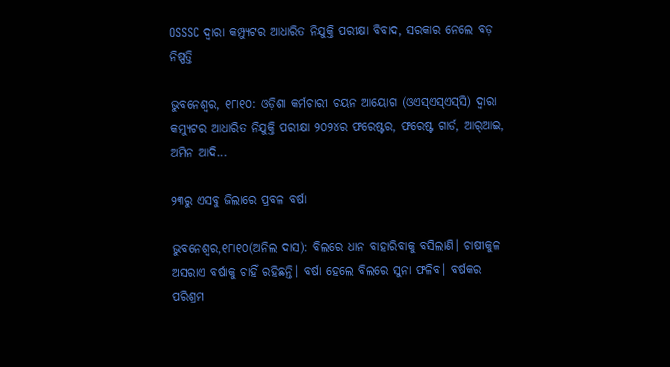OSSSC ଦ୍ଵାରା କମ୍ପ୍ୟୁଟର ଆଧାରିତ ନିଯୁକ୍ତି ପରୀକ୍ଷା ବିବାଦ, ସରକାର ନେଲେ ବଡ଼ ନିଷ୍ପତ୍ତି

ଭୁବନେଶ୍ୱର, ୧୮ା୧୦: ଓଡ଼ିଶା କର୍ମଚାରୀ ଚୟନ ଆୟୋଗ (ଓଏସ୍‌ଏସ୍‌ଏସ୍‌ସି) ଦ୍ୱାରା କମ୍ୟୁଟର ଆଧାରିତ ନିଯୁକ୍ତି ପରୀକ୍ଷା ୨୦୨୪ର ଫରେଷ୍ଟର, ଫରେଷ୍ଟ ଗାର୍ଡ, ଆର୍‌ଆଇ, ଅମିନ ଆଦି...

୨୩ରୁ ଏସବୁ ଜିଲାରେ ପ୍ରବଳ ବର୍ଷା

ଭୁବନେଶ୍ୱର,୧୮ା୧୦(ଅନିଲ ଦାସ): ବିଲରେ ଧାନ ବାହାରିବାକୁ ବସିଲାଣି। ଚାଷୀକୁଳ ଅସରାଏ ବର୍ଷାକୁ ଚାହିଁ ରହିଛନ୍ତି। ବର୍ଷା ହେଲେ ବିଲରେ ସୁନା ଫଳିବ। ବର୍ଷକର ପରିଶ୍ରମ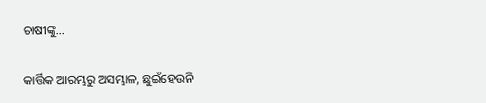ଚାଷୀଙ୍କୁ...

କାର୍ତ୍ତିକ ଆରମ୍ଭରୁ ଅସମ୍ଭାଳ, ଛୁଇଁହେଉନି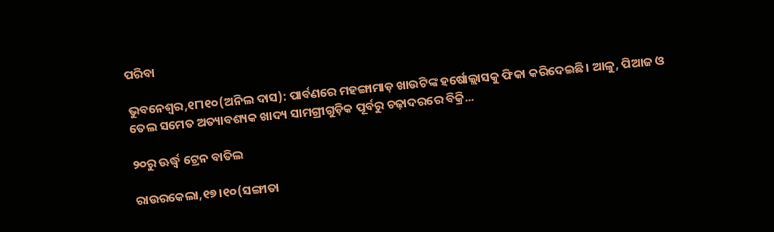ପରିବା

ଭୁବନେଶ୍ୱର,୧୮ା୧୦(ଅନିଲ ଦାସ): ପାର୍ବଣରେ ମହଙ୍ଗାମାଡ଼ ଖାଉଟିଙ୍କ ହର୍ଷୋଲ୍ଲାସକୁ ଫିକା କରିଦେଇଛି। ଆଳୁ, ପିଆଜ ଓ ତେଲ ସମେତ ଅତ୍ୟାବଶ୍ୟକ ଖାଦ୍ୟ ସାମଗ୍ରୀଗୁଡ଼ିକ ପୂର୍ବରୁ ଚଢ଼ାଦରରେ ବିକ୍ରି...

୨୦ରୁ ଊର୍ଦ୍ଧ୍ୱ ଟ୍ରେନ ବାତିଲ

ରାଉରକେଲା,୧୭।୧୦(ସଙ୍ଗୀତା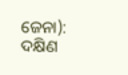ଜେନା): ଦକ୍ଷିଣ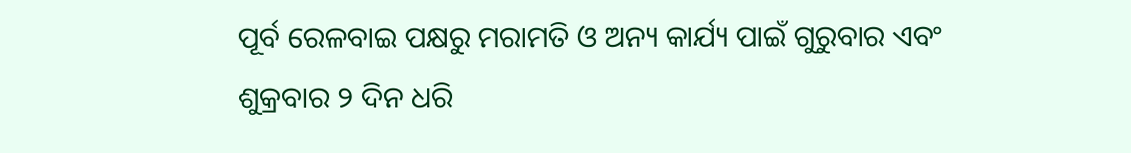ପୂର୍ବ ରେଳବାଇ ପକ୍ଷରୁ ମରାମତି ଓ ଅନ୍ୟ କାର୍ଯ୍ୟ ପାଇଁ ଗୁରୁବାର ଏବଂ ଶୁକ୍ରବାର ୨ ଦିନ ଧରି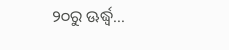୨୦ରୁ ଊର୍ଦ୍ଧ୍ୱ...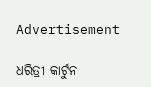Advertisement

ଧରିତ୍ରୀ କାର୍ଟୁନ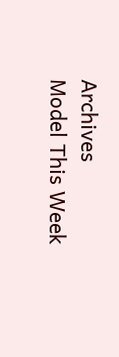Archives
Model This Week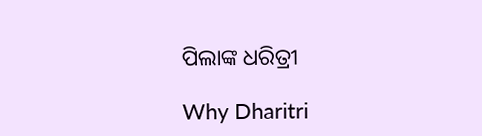ପିଲାଙ୍କ ଧରିତ୍ରୀ

Why Dharitri